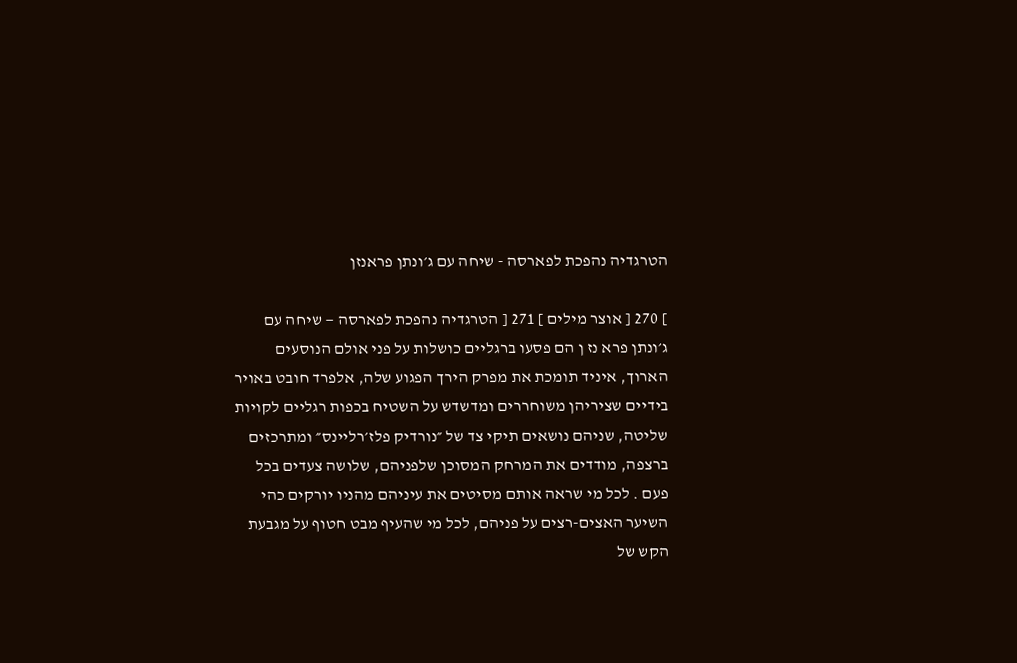הטרגדיה נהפכת לפארסה - שיחה עם ג׳ונתן פראנזן

] 270 [ אוצר מילים ] 271 [ הטרגדיה נהפכת לפארסה — שיחה עם ג׳ונתן פרא נז ן הם פסעו ברגליים כושלות על פני אולם הנוסעים הארוך, איניד תומכת את מפרק הירך הפגוע שלה, אלפרד חובט באויר בידיים שציריהן משוחררים ומדשדש על השטיח בכפות רגליים לקויות שליטה, שניהם נושאים תיקי צד של ״נורדיק פלז׳רליינס״ ומתרכזים ברצפה, מודדים את המרחק המסוכן שלפניהם, שלושה צעדים בכל פעם . לכל מי שראה אותם מסיטים את עיניהם מהניו יורקים כהי השיער האצים-רצים על פניהם, לכל מי שהעיף מבט חטוף על מגבעת הקש של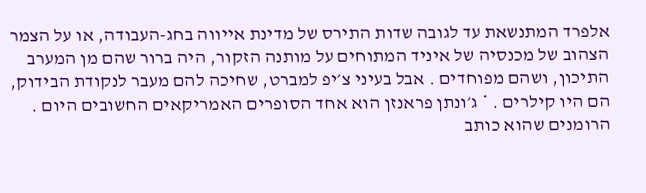אלפרד המתנשאת עד לגובה שדות התירס של מדינת אייווה בחג-העבודה, או על הצמר הצהוב של מכנסיה של איניד המתוחים על מותנה הזקור, היה ברור שהם מן המערב התיכון, ושהם מפוחדים . אבל בעיני צ׳יפ למברט, שחיכה להם מעבר לנקודת הבידוק, הם היו קילרים . * ג׳ונתן פראנזן הוא אחד הסופרים האמריקאים החשובים היום . הרומנים שהוא כותב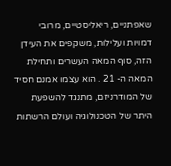שאפתניים, ריאליסטיים, מרובי דמויות ועלילות, משקפים את העידן הזה, סוף המאה העשרים ותחילת המאה ה- 21 . הוא עצמו אמנם חסיד של המודרניזם, מתנגד להשפעת היתר של הטכנולוגיה ועולם הרשתות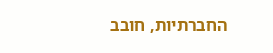החברתיות, חובב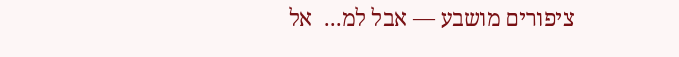ציפורים מושבע — אבל למ...  אל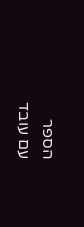הספר
עם עובד